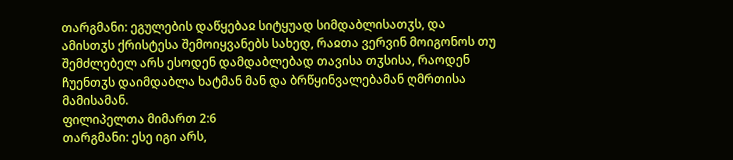თარგმანი: ეგულების დაწყებაჲ სიტყუად სიმდაბლისათჳს, და ამისთჳს ქრისტესა შემოიყვანებს სახედ, რაჲთა ვერვინ მოიგონოს თუ შემძლებელ არს ესოდენ დამდაბლებად თავისა თჳსისა, რაოდენ ჩუენთჳს დაიმდაბლა ხატმან მან და ბრწყინვალებამან ღმრთისა მამისამან.
ფილიპელთა მიმართ 2:6
თარგმანი: ესე იგი არს,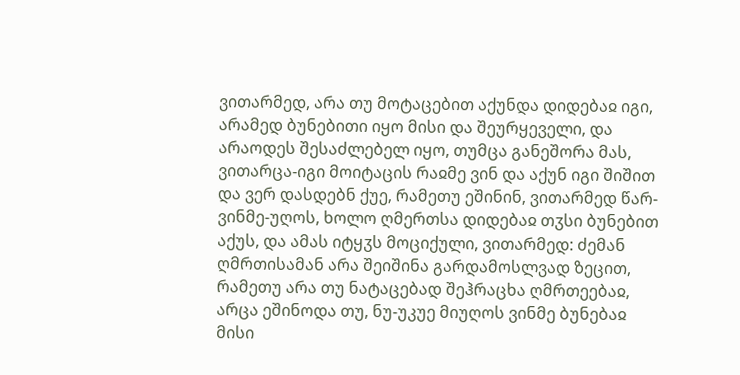ვითარმედ, არა თუ მოტაცებით აქუნდა დიდებაჲ იგი, არამედ ბუნებითი იყო მისი და შეურყეველი, და არაოდეს შესაძლებელ იყო, თუმცა განეშორა მას, ვითარცა-იგი მოიტაცის რაჲმე ვინ და აქუნ იგი შიშით და ვერ დასდებნ ქუე, რამეთუ ეშინინ, ვითარმედ წარ-ვინმე-უღოს, ხოლო ღმერთსა დიდებაჲ თჳსი ბუნებით აქუს, და ამას იტყჳს მოციქული, ვითარმედ: ძემან ღმრთისამან არა შეიშინა გარდამოსლვად ზეცით, რამეთუ არა თუ ნატაცებად შეჰრაცხა ღმრთეებაჲ, არცა ეშინოდა თუ, ნუ-უკუე მიუღოს ვინმე ბუნებაჲ მისი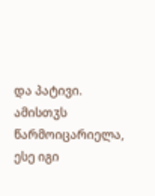და პატივი. ამისთჳს წარმოიცარიელა, ესე იგი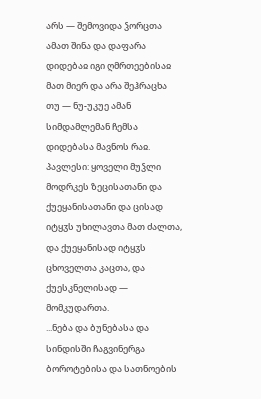არს — შემოვიდა ჴორცთა ამათ შინა და დაფარა დიდებაჲ იგი ღმრთეებისაჲ მათ მიერ და არა შეჰრაცხა თუ — ნუ-უკუე ამან სიმდამლემან ჩემსა დიდებასა მავნოს რაჲ.
პავლესი: ყოველი მუჴლი მოდრკეს ზეცისათანი და ქუეყანისათანი და ცისად იტყჳს უხილავთა მათ ძალთა, და ქუეყანისად იტყჳს ცხოველთა კაცთა, და ქუესკნელისად — მომკუდართა.
...ნება და ბუნებასა და სინდისში ჩაგვინერგა ბოროტებისა და სათნოების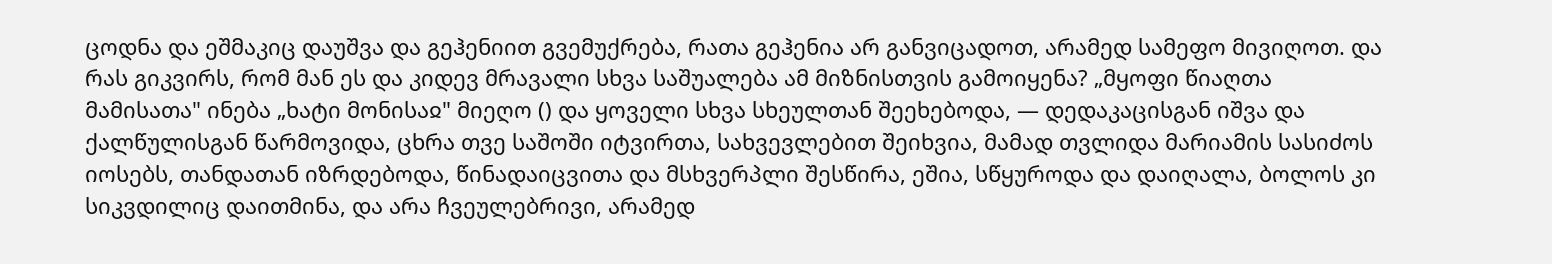ცოდნა და ეშმაკიც დაუშვა და გეჰენიით გვემუქრება, რათა გეჰენია არ განვიცადოთ, არამედ სამეფო მივიღოთ. და რას გიკვირს, რომ მან ეს და კიდევ მრავალი სხვა საშუალება ამ მიზნისთვის გამოიყენა? „მყოფი წიაღთა მამისათა" ინება „ხატი მონისაჲ" მიეღო () და ყოველი სხვა სხეულთან შეეხებოდა, — დედაკაცისგან იშვა და ქალწულისგან წარმოვიდა, ცხრა თვე საშოში იტვირთა, სახვევლებით შეიხვია, მამად თვლიდა მარიამის სასიძოს იოსებს, თანდათან იზრდებოდა, წინადაიცვითა და მსხვერპლი შესწირა, ეშია, სწყუროდა და დაიღალა, ბოლოს კი სიკვდილიც დაითმინა, და არა ჩვეულებრივი, არამედ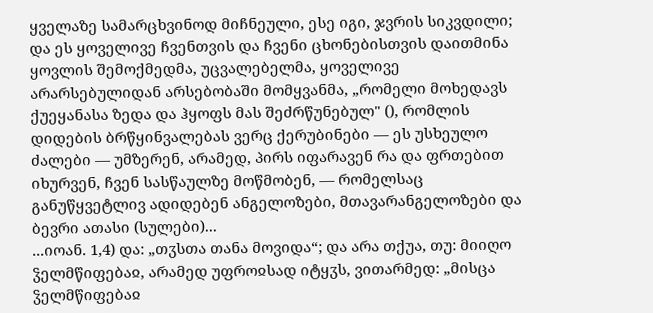ყველაზე სამარცხვინოდ მიჩნეული, ესე იგი, ჯვრის სიკვდილი; და ეს ყოველივე ჩვენთვის და ჩვენი ცხონებისთვის დაითმინა ყოვლის შემოქმედმა, უცვალებელმა, ყოველივე არარსებულიდან არსებობაში მომყვანმა, „რომელი მოხედავს ქუეყანასა ზედა და ჰყოფს მას შეძრწუნებულ" (), რომლის დიდების ბრწყინვალებას ვერც ქერუბინები — ეს უსხეულო ძალები — უმზერენ, არამედ, პირს იფარავენ რა და ფრთებით იხურვენ, ჩვენ სასწაულზე მოწმობენ, — რომელსაც განუწყვეტლივ ადიდებენ ანგელოზები, მთავარანგელოზები და ბევრი ათასი (სულები)...
...იოან. 1,4) და: „თჳსთა თანა მოვიდა“; და არა თქუა, თუ: მიიღო ჴელმწიფებაჲ, არამედ უფროჲსად იტყჳს, ვითარმედ: „მისცა ჴელმწიფებაჲ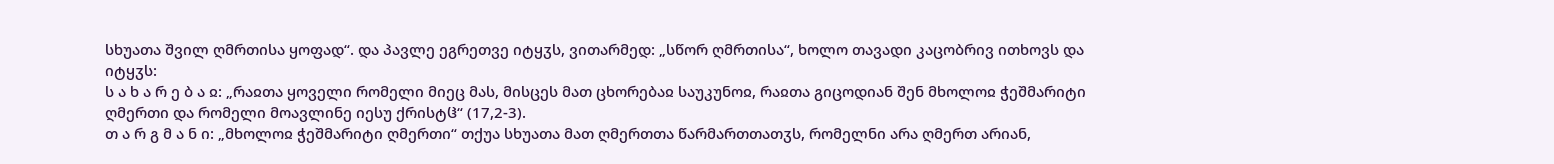სხუათა შვილ ღმრთისა ყოფად“. და პავლე ეგრეთვე იტყჳს, ვითარმედ: „სწორ ღმრთისა“, ხოლო თავადი კაცობრივ ითხოვს და იტყჳს:
ს ა ხ ა რ ე ბ ა ჲ: „რაჲთა ყოველი რომელი მიეც მას, მისცეს მათ ცხორებაჲ საუკუნოჲ, რაჲთა გიცოდიან შენ მხოლოჲ ჭეშმარიტი ღმერთი და რომელი მოავლინე იესუ ქრისტჱ“ (17,2-3).
თ ა რ გ მ ა ნ ი: „მხოლოჲ ჭეშმარიტი ღმერთი“ თქუა სხუათა მათ ღმერთთა წარმართთათჳს, რომელნი არა ღმერთ არიან,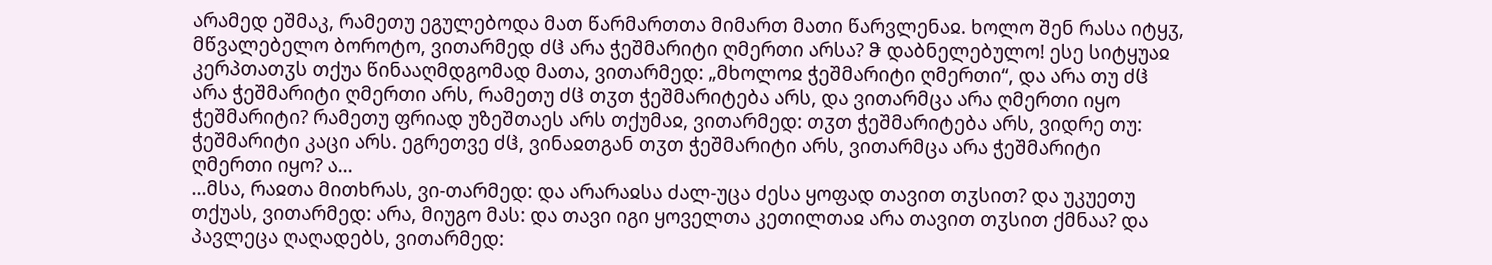არამედ ეშმაკ, რამეთუ ეგულებოდა მათ წარმართთა მიმართ მათი წარვლენაჲ. ხოლო შენ რასა იტყჳ, მწვალებელო ბოროტო, ვითარმედ ძჱ არა ჭეშმარიტი ღმერთი არსა? ჵ დაბნელებულო! ესე სიტყუაჲ კერპთათჳს თქუა წინააღმდგომად მათა, ვითარმედ: „მხოლოჲ ჭეშმარიტი ღმერთი“, და არა თუ ძჱ არა ჭეშმარიტი ღმერთი არს, რამეთუ ძჱ თჳთ ჭეშმარიტება არს, და ვითარმცა არა ღმერთი იყო ჭეშმარიტი? რამეთუ ფრიად უზეშთაეს არს თქუმაჲ, ვითარმედ: თჳთ ჭეშმარიტება არს, ვიდრე თუ: ჭეშმარიტი კაცი არს. ეგრეთვე ძჱ, ვინაჲთგან თჳთ ჭეშმარიტი არს, ვითარმცა არა ჭეშმარიტი ღმერთი იყო? ა...
...მსა, რაჲთა მითხრას, ვი-თარმედ: და არარაჲსა ძალ-უცა ძესა ყოფად თავით თჳსით? და უკუეთუ თქუას, ვითარმედ: არა, მიუგო მას: და თავი იგი ყოველთა კეთილთაჲ არა თავით თჳსით ქმნაა? და პავლეცა ღაღადებს, ვითარმედ: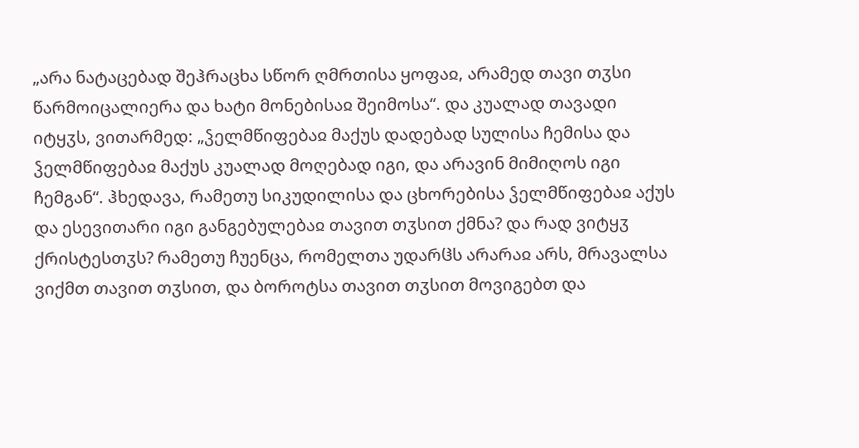„არა ნატაცებად შეჰრაცხა სწორ ღმრთისა ყოფაჲ, არამედ თავი თჳსი წარმოიცალიერა და ხატი მონებისაჲ შეიმოსა“. და კუალად თავადი იტყჳს, ვითარმედ: „ჴელმწიფებაჲ მაქუს დადებად სულისა ჩემისა და ჴელმწიფებაჲ მაქუს კუალად მოღებად იგი, და არავინ მიმიღოს იგი ჩემგან“. ჰხედავა, რამეთუ სიკუდილისა და ცხორებისა ჴელმწიფებაჲ აქუს და ესევითარი იგი განგებულებაჲ თავით თჳსით ქმნა? და რად ვიტყჳ ქრისტესთჳს? რამეთუ ჩუენცა, რომელთა უდარჱს არარაჲ არს, მრავალსა ვიქმთ თავით თჳსით, და ბოროტსა თავით თჳსით მოვიგებთ და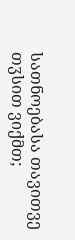სათნოებასა თავითვე თჳსით ვიქმთ;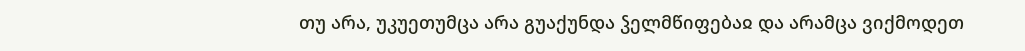თუ არა, უკუეთუმცა არა გუაქუნდა ჴელმწიფებაჲ და არამცა ვიქმოდეთ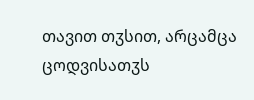თავით თჳსით, არცამცა ცოდვისათჳს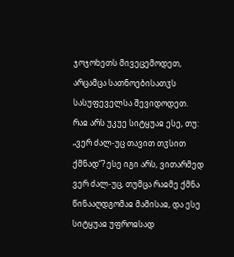ჯოჯოხეთს მივეცემოდეთ, არცამცა სათნოებისათჳს სასუფეველსა შევიდოდეთ.
რაჲ არს უკუე სიტყუაჲ ესე, თუ: „ვერ ძალ-უც თავით თჳსით ქმნად“? ესე იგი არს, ვითარმედ ვერ ძალ-უც, თუმცა რაჲმე ქმნა წინააღდგომაჲ მამისაჲ, და ესე სიტყუაჲ უფროჲსად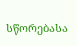სწორებასა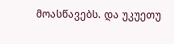მოასწავებს. და უკუეთუ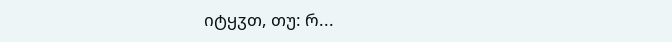იტყჳთ, თუ: რ...